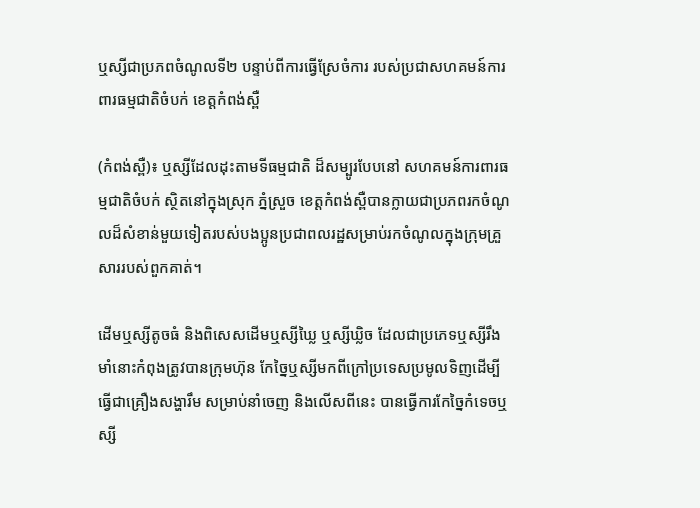ឬស្សីជាប្រភពចំណូលទី២ បន្ទាប់ពីការធ្វើស្រែចំការ របស់ប្រជាសហគមន៍ការពារធម្មជាតិចំបក់ ខេត្តកំពង់ស្ពឺ

(កំពង់ស្ពឺ)៖ ឬស្សីដែលដុះតាមទីធម្មជាតិ ដ៏សម្បូរបែបនៅ សហគមន៍ការពារធម្មជាតិចំបក់ ស្ថិតនៅក្នុងស្រុក ភ្នំស្រួច ខេត្តកំពង់ស្ពឺបានក្លាយជាប្រភពរកចំណូលដ៏សំខាន់មួយទៀតរបស់បងប្អូនប្រជាពលរដ្ឋសម្រាប់រកចំណូលក្នុងក្រុមគ្រួសាររបស់ពួកគាត់។

ដើមឬស្សីតូចធំ និងពិសេសដើមឬស្សីឃ្លៃ ឬស្សីឃ្លិច ដែលជាប្រភេទឬស្សីរឹងមាំនោះកំពុងត្រូវបានក្រុមហ៊ុន កែច្នៃឬស្សីមកពីក្រៅប្រទេសប្រមូលទិញដើម្បី ធ្វើជាគ្រឿងសង្ហារឹម សម្រាប់នាំចេញ និងលើសពីនេះ បានធ្វើការកែច្នៃកំទេចឬស្សី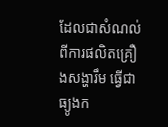ដែលជាសំណល់ពីការផលិតគ្រឿងសង្ហារឹម ធ្វើជាធ្យូងក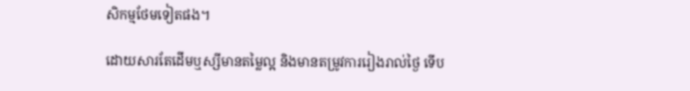សិកម្មថែមទៀតផង។

ដោយសារតែដើមឬស្សីមានតម្លៃល្អ និងមានតម្រូវការរៀងរាល់ថ្ងៃ ទើប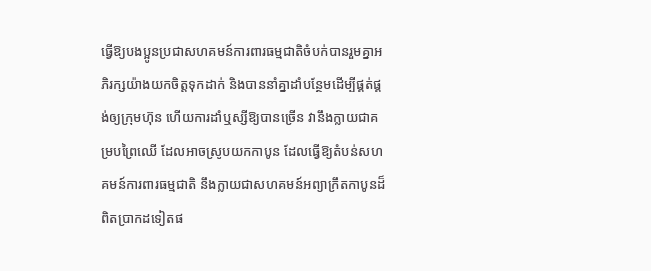ធ្វើឱ្យបងប្អូនប្រជាសហគមន៍ការពារធម្មជាតិចំបក់បានរួមគ្នាអភិរក្សយ៉ាងយកចិត្តទុកដាក់ និងបាននាំគ្នាដាំបន្ថែមដើម្បីផ្គត់ផ្គង់ឲ្យក្រុមហ៊ុន ហើយការដាំឬស្សីឱ្យបានច្រើន វានឹងក្លាយជាគម្របព្រៃឈើ ដែលអាចស្រូបយកកាបូន ដែលធ្វើឱ្យតំបន់សហគមន៍ការពារធម្មជាតិ នឹងក្លាយជាសហគមន៍អព្យាក្រឹតកាបូនដ៏ពិតប្រាកដទៀតផ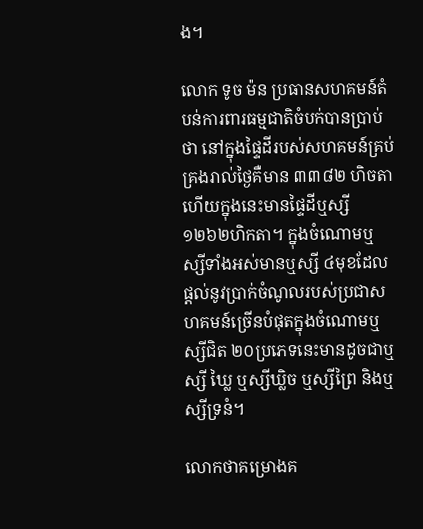ង។

លោក ទូច ម៉ន ប្រធានសហគមន៍តំបន់ការពារធម្មជាតិចំបក់បានប្រាប់ថា នៅក្នុងផ្ទៃដីរបស់សហគមន៍គ្រប់គ្រងរាល់ថ្ងៃគឺមាន ៣៣៨២ ហិចតា ហើយក្នុងនេះមានផ្ទៃដីឬស្សី១២៦២ហិកតា។ ក្នុងចំណោមឬស្សីទាំងអស់មានឬស្សី ៤មុខដែលផ្តល់នូវប្រាក់ចំណូលរបស់ប្រជាសហគមន៍ច្រើនបំផុតក្នុងចំណោមឬស្សីជិត ២០ប្រភេទនេះមានដូចជាឬស្សី ឃ្លៃ ឬស្សីឃ្លិច ឬស្សីព្រៃ និងឬស្សីទ្រនំ។

លោកថាគម្រោងគ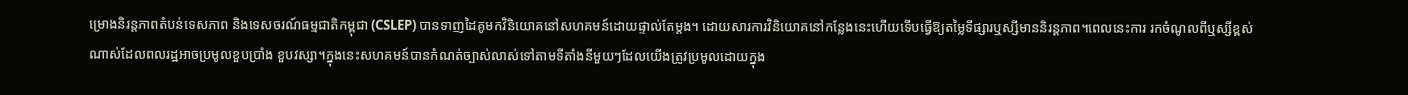ម្រោងនិរន្តភាពតំបន់ទេសភាព និងទេសចរណ៍ធម្មជាតិកម្ពុជា (CSLEP) បានទាញដៃគូមកវិនិយោគនៅសហគមន៍ដោយផ្ទាល់តែម្តង។ ដោយសារការវិនិយោគនៅកន្លែងនេះហើយទើបធ្វើឱ្យតម្លៃទីផ្សារឬស្សីមាននិរន្តភាព។ពេលនេះការ រកចំណូលពីឬស្សីខ្ពស់ណាស់ដែលពលរដ្ឋអាចប្រមូលខួបប្រាំង ខួបវស្សា។ក្នុងនេះសហគមន៍បានកំណត់ច្បាស់លាស់ទៅតាមទីតាំងនីមួយៗដែលយើងត្រូវប្រមូលដោយក្នុង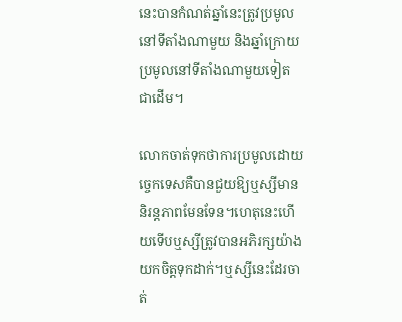នេះបានកំណត់ឆ្នាំនេះត្រូវប្រមូលនៅទីតាំងណាមួយ និងឆ្នាំក្រោយប្រមូលនៅទីតាំងណាមួយទៀតជាដើម។

លោកចាត់ទុកថាការប្រមូលដោយច្ចេកទេសគឺបានជួយឱ្យឬស្សីមាននិរន្តភាពមែនទែន។ហេតុនេះហើយទើបឬស្សីត្រូវបានអភិរក្សយ៉ាងយកចិត្តទុកដាក់។ឬស្សីនេះដែរចាត់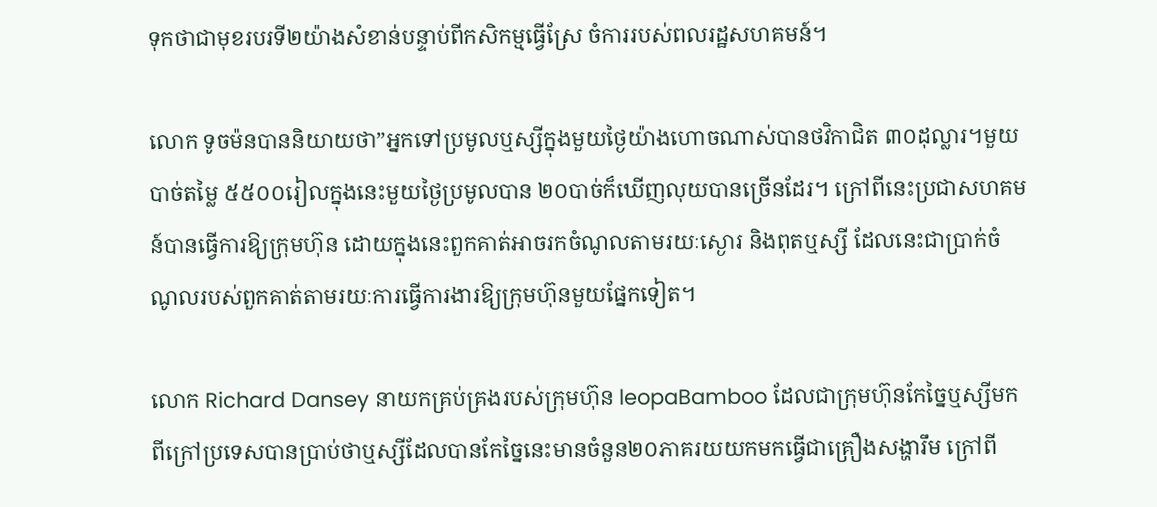ទុកថាជាមុខរបរទី២យ៉ាងសំខាន់បន្ទាប់ពីកសិកម្មធ្វើស្រែ ចំការរបស់ពលរដ្ឋសហគមន៍។

លោក ទូចម៉នបាននិយាយថា”អ្នកទៅប្រមូលឬស្សីក្នុងមួយថ្ងៃយ៉ាងហោចណាស់បានថវិកាជិត ៣០ដុល្លារ។មួយបាច់តម្លៃ ៥៥០០រៀលក្នុងនេះមួយថ្ងៃប្រមូលបាន ២០បាច់ក៏ឃើញលុយបានច្រើនដែរ។ ក្រៅពីនេះប្រជាសហគមន៍បានធ្វើការឱ្យក្រុមហ៊ុន ដោយក្នុងនេះពួកគាត់អាចរកចំណូលតាមរយៈស្ងោរ និងពុតឬស្សី ដែលនេះជាប្រាក់ចំណូលរបស់ពួកគាត់តាមរយៈការធ្វើការងារឱ្យក្រុមហ៊ុនមួយផ្នែកទៀត។

លោក Richard Dansey នាយកគ្រប់គ្រងរបស់ក្រុមហ៊ុន leopaBamboo ដែលជាក្រុមហ៊ុនកែច្នៃឬស្សីមកពីក្រៅប្រទេសបានប្រាប់ថាឬស្សីដែលបានកែច្នៃនេះមានចំនួន២០ភាគរយយកមកធ្វើជាគ្រឿងសង្ហារឹម ក្រៅពី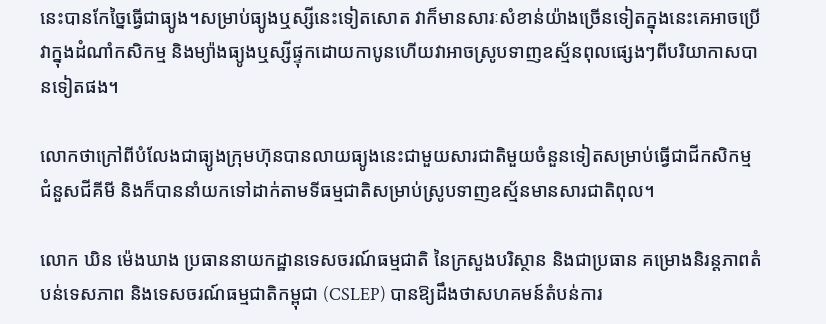នេះបានកែច្នៃធ្វើជាធ្យូង។សម្រាប់ធ្យូងឬស្សីនេះទៀតសោត វាក៏មានសារៈសំខាន់យ៉ាងច្រើនទៀតក្នុងនេះគេអាចប្រើវាក្នុងដំណាំកសិកម្ម និងម្យ៉ាងធ្យូងឬស្សីផ្ទុកដោយកាបូនហើយវាអាចស្រូបទាញឧស្ម័នពុលផ្សេងៗពីបរិយាកាសបានទៀតផង។

លោកថាក្រៅពីបំលែងជាធ្យូងក្រុមហ៊ុនបានលាយធ្យូងនេះជាមួយសារជាតិមួយចំនួនទៀតសម្រាប់ធ្វើជាជីកសិកម្មជំនួសជីគីមី និងក៏បាននាំយកទៅដាក់តាមទីធម្មជាតិសម្រាប់ស្រូបទាញឧស្ម័នមានសារជាតិពុល។

លោក ឃិន ម៉េងឃាង ប្រធាននាយកដ្ឋានទេសចរណ៍ធម្មជាតិ នៃក្រសួងបរិស្ថាន និងជាប្រធាន គម្រោងនិរន្តភាពតំបន់ទេសភាព និងទេសចរណ៍ធម្មជាតិកម្ពុជា (CSLEP) បានឱ្យដឹងថាសហគមន៍តំបន់ការ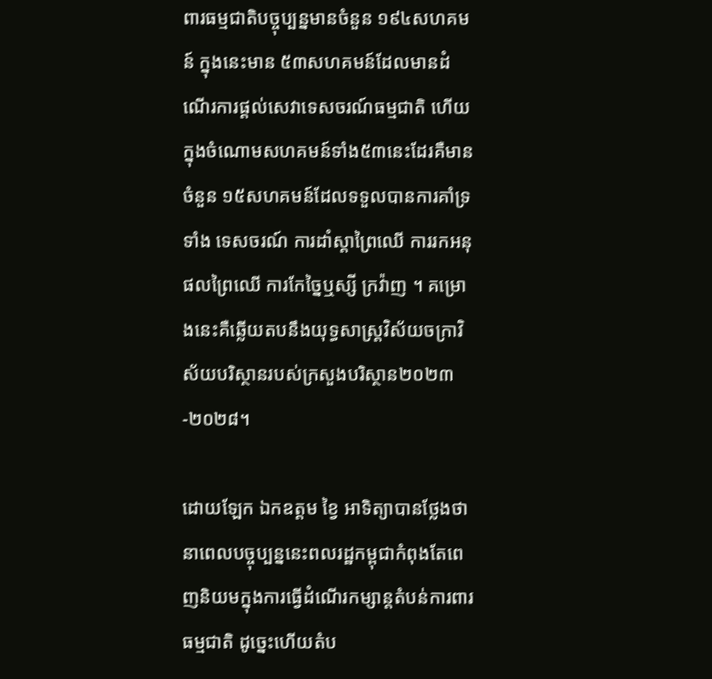ពារធម្មជាតិបច្ចុប្បន្នមានចំនួន ១៩៤សហគមន៍ ក្នុងនេះមាន ៥៣សហគមន៍ដែលមានដំណើរការផ្តល់សេវាទេសចរណ៍ធម្មជាតិ ហើយក្នុងចំណោមសហគមន៍ទាំង៥៣នេះដែរគឺមានចំនួន ១៥សហគមន៍ដែលទទួលបានការគាំទ្រទាំង ទេសចរណ៍ ការដាំស្តាព្រៃឈើ ការរកអនុផលព្រៃឈើ ការកែច្នៃឬស្សី ក្រវ៉ាញ ។ គម្រោងនេះគឺឆ្លើយតបនឹងយុទ្ធសាស្រ្តវិស័យចក្រាវិស័យបរិស្ថានរបស់ក្រសួងបរិស្ថាន២០២៣-២០២៨។

ដោយឡែក ឯកឧត្តម ខ្វៃ អាទិត្យាបានថ្លែងថានាពេលបច្ចុប្បន្ននេះពលរដ្ឋកម្ពុជាកំពុងតែពេញនិយមក្នុងការធ្វើដំណើរកម្សាន្តតំបន់ការពារធម្មជាតិ ដូច្នេះហើយតំប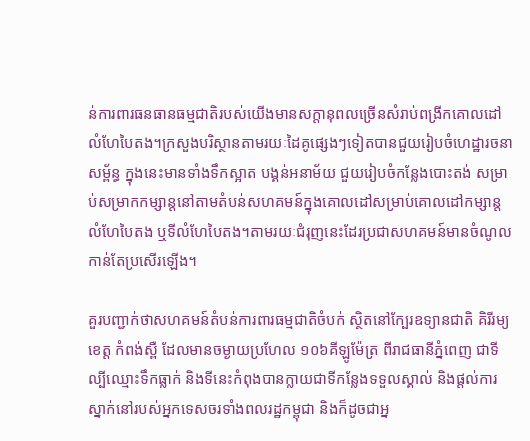ន់ការពារធនធានធម្មជាតិរបស់យើងមានសក្តានុពលច្រើនសំរាប់ពង្រីកគោលដៅលំហែបៃតង។ក្រសួងបរិស្ថានតាមរយៈដៃគូផ្សេងៗទៀតបានជួយរៀបចំហេដ្ឋារចនាសម្ព័ន្ធ ក្នុងនេះមានទាំងទឹកស្អាត បង្គន់អនាម័យ ជួយរៀបចំកន្លែងបោះតង់ សម្រាប់សម្រាកកម្សាន្តនៅតាមតំបន់សហគមន៍ក្នុងគោលដៅសម្រាប់គោលដៅកម្សាន្តលំហែបៃតង ឬទីលំហែបៃតង។តាមរយៈជំរុញនេះដែរប្រជាសហគមន៍មានចំណូលកាន់តែប្រសើរឡើង។

គួរបញ្ជាក់ថាសហគមន៍តំបន់ការពារធម្មជាតិចំបក់ ស្ថិតនៅក្បែរឧទ្យានជាតិ គិរីរម្យ ខេត្ត កំពង់ស្ពឺ ដែលមានចម្ងាយប្រហែល ១០៦គីឡូម៉ែត្រ ពីរាជធានីភ្នំពេញ ជាទីល្បីឈ្មោះទឹកធ្លាក់ និងទីនេះកំពុងបានក្លាយជាទីកន្លែងទទួលស្គាល់ និងផ្តល់ការស្នាក់នៅរបស់អ្នកទេសចរទាំងពលរដ្ឋកម្ពុជា និងក៏ដូចជាអ្ន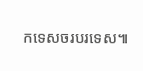កទេសចរបរទេស៕